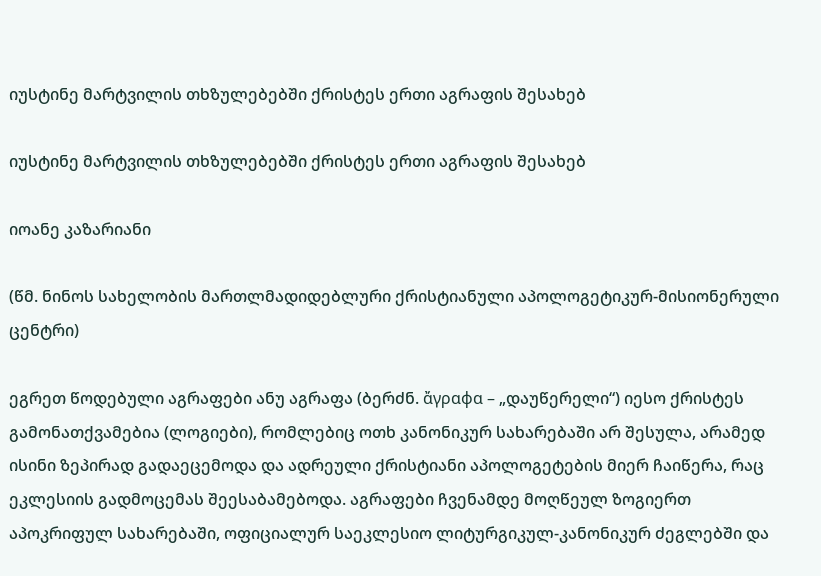იუსტინე მარტვილის თხზულებებში ქრისტეს ერთი აგრაფის შესახებ

იუსტინე მარტვილის თხზულებებში ქრისტეს ერთი აგრაფის შესახებ

იოანე კაზარიანი

(წმ. ნინოს სახელობის მართლმადიდებლური ქრისტიანული აპოლოგეტიკურ-მისიონერული ცენტრი)

ეგრეთ წოდებული აგრაფები ანუ აგრაფა (ბერძნ. ἄγραφα – „დაუწერელი“) იესო ქრისტეს გამონათქვამებია (ლოგიები), რომლებიც ოთხ კანონიკურ სახარებაში არ შესულა, არამედ ისინი ზეპირად გადაეცემოდა და ადრეული ქრისტიანი აპოლოგეტების მიერ ჩაიწერა, რაც ეკლესიის გადმოცემას შეესაბამებოდა. აგრაფები ჩვენამდე მოღწეულ ზოგიერთ აპოკრიფულ სახარებაში, ოფიციალურ საეკლესიო ლიტურგიკულ-კანონიკურ ძეგლებში და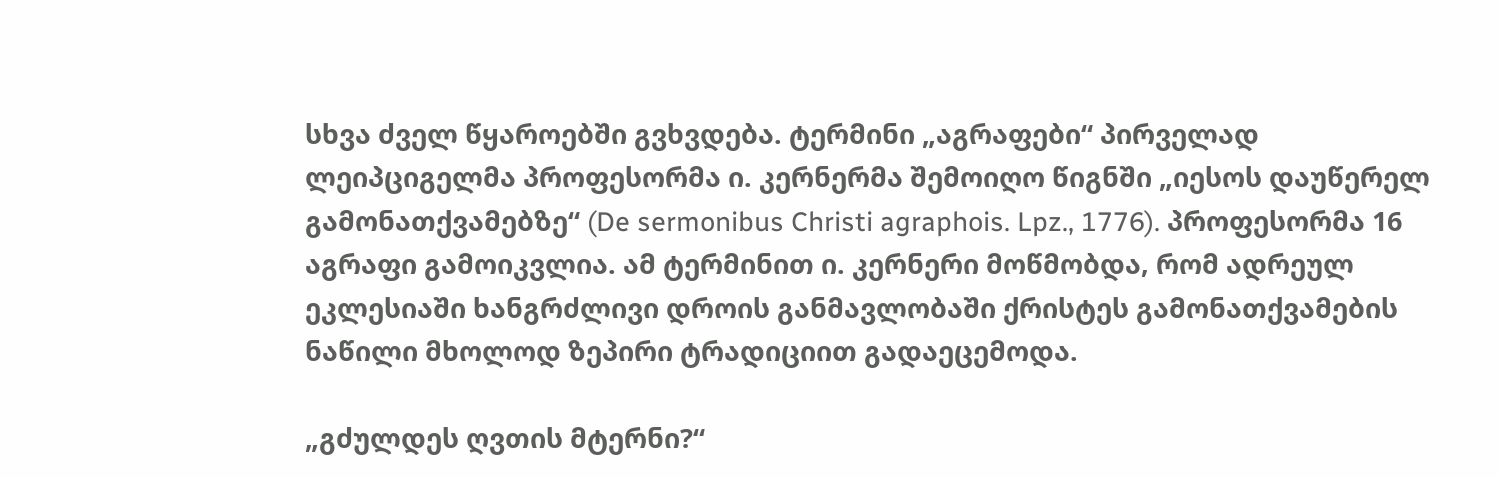სხვა ძველ წყაროებში გვხვდება. ტერმინი „აგრაფები“ პირველად ლეიპციგელმა პროფესორმა ი. კერნერმა შემოიღო წიგნში „იესოს დაუწერელ გამონათქვამებზე“ (De sermonibus Christi agraphois. Lpz., 1776). პროფესორმა 16 აგრაფი გამოიკვლია. ამ ტერმინით ი. კერნერი მოწმობდა, რომ ადრეულ ეკლესიაში ხანგრძლივი დროის განმავლობაში ქრისტეს გამონათქვამების ნაწილი მხოლოდ ზეპირი ტრადიციით გადაეცემოდა.

„გძულდეს ღვთის მტერნი?“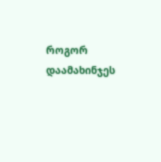როგორ დაამახინჯეს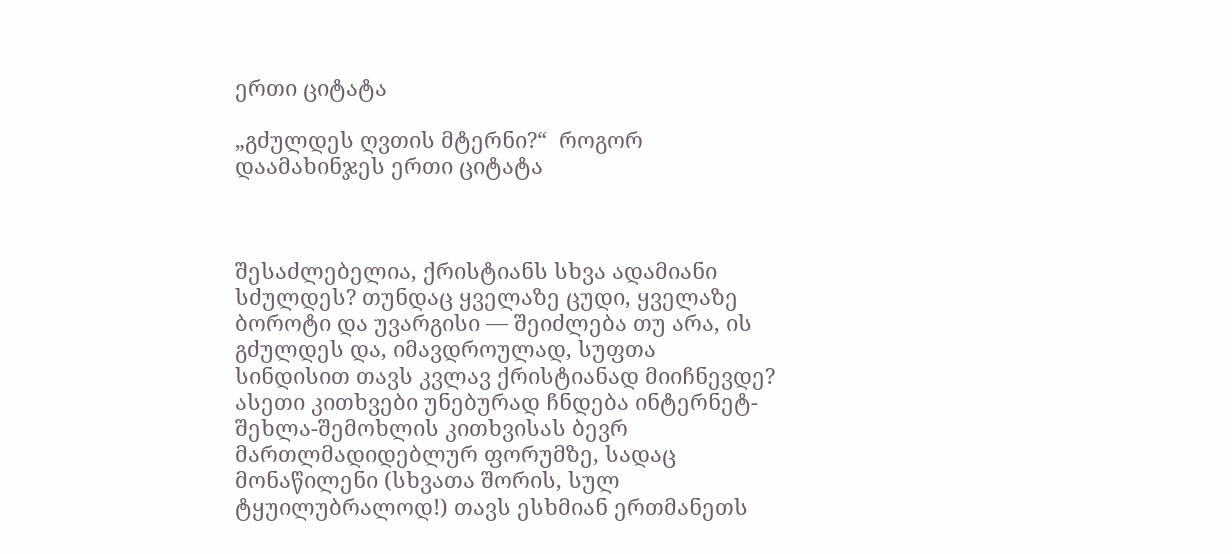ერთი ციტატა

„გძულდეს ღვთის მტერნი?“  როგორ დაამახინჯეს ერთი ციტატა



შესაძლებელია, ქრისტიანს სხვა ადამიანი სძულდეს? თუნდაც ყველაზე ცუდი, ყველაზე ბოროტი და უვარგისი — შეიძლება თუ არა, ის გძულდეს და, იმავდროულად, სუფთა სინდისით თავს კვლავ ქრისტიანად მიიჩნევდე? ასეთი კითხვები უნებურად ჩნდება ინტერნეტ-შეხლა-შემოხლის კითხვისას ბევრ მართლმადიდებლურ ფორუმზე, სადაც მონაწილენი (სხვათა შორის, სულ ტყუილუბრალოდ!) თავს ესხმიან ერთმანეთს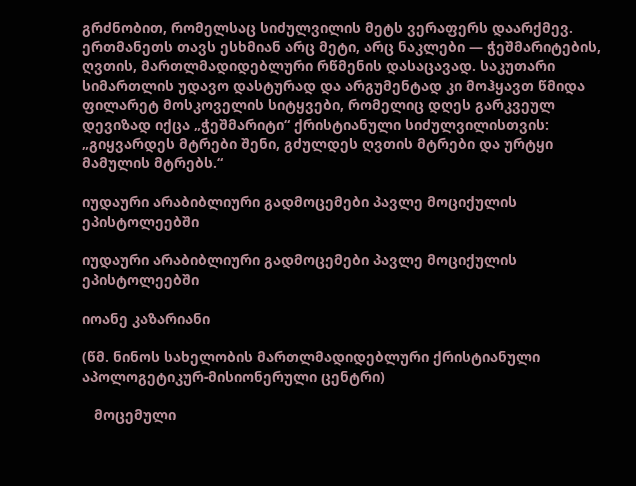გრძნობით, რომელსაც სიძულვილის მეტს ვერაფერს დაარქმევ. ერთმანეთს თავს ესხმიან არც მეტი, არც ნაკლები — ჭეშმარიტების, ღვთის, მართლმადიდებლური რწმენის დასაცავად. საკუთარი სიმართლის უდავო დასტურად და არგუმენტად კი მოჰყავთ წმიდა ფილარეტ მოსკოველის სიტყვები, რომელიც დღეს გარკვეულ დევიზად იქცა „ჭეშმარიტი“ ქრისტიანული სიძულვილისთვის: „გიყვარდეს მტრები შენი, გძულდეს ღვთის მტრები და ურტყი მამულის მტრებს.“

იუდაური არაბიბლიური გადმოცემები პავლე მოციქულის ეპისტოლეებში

იუდაური არაბიბლიური გადმოცემები პავლე მოციქულის ეპისტოლეებში

იოანე კაზარიანი

(წმ. ნინოს სახელობის მართლმადიდებლური ქრისტიანული აპოლოგეტიკურ-მისიონერული ცენტრი)

   მოცემული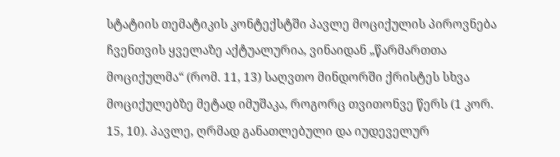სტატიის თემატიკის კონტექსტში პავლე მოციქულის პიროვნება ჩვენთვის ყველაზე აქტუალურია, ვინაიდან „წარმართთა მოციქულმა“ (რომ. 11, 13) საღვთო მინდორში ქრისტეს სხვა მოციქულებზე მეტად იმუშაკა, როგორც თვითონვე წერს (1 კორ. 15, 10). პავლე, ღრმად განათლებული და იუდეველურ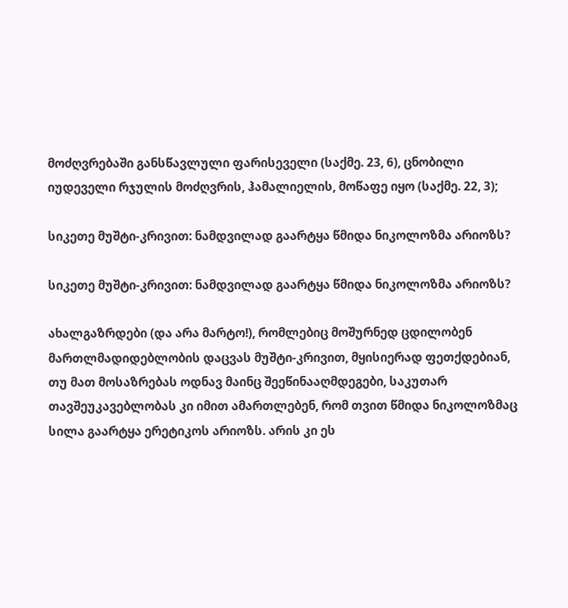მოძღვრებაში განსწავლული ფარისეველი (საქმე. 23, 6), ცნობილი იუდეველი რჯულის მოძღვრის, ჰამალიელის, მოწაფე იყო (საქმე. 22, 3);

სიკეთე მუშტი-კრივით: ნამდვილად გაარტყა წმიდა ნიკოლოზმა არიოზს?

სიკეთე მუშტი-კრივით: ნამდვილად გაარტყა წმიდა ნიკოლოზმა არიოზს?

ახალგაზრდები (და არა მარტო!), რომლებიც მოშურნედ ცდილობენ მართლმადიდებლობის დაცვას მუშტი-კრივით, მყისიერად ფეთქდებიან, თუ მათ მოსაზრებას ოდნავ მაინც შეეწინააღმდეგები, საკუთარ თავშეუკავებლობას კი იმით ამართლებენ, რომ თვით წმიდა ნიკოლოზმაც სილა გაარტყა ერეტიკოს არიოზს. არის კი ეს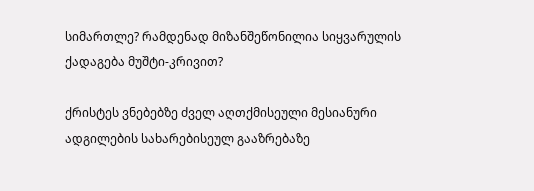სიმართლე? რამდენად მიზანშეწონილია სიყვარულის ქადაგება მუშტი-კრივით?

ქრისტეს ვნებებზე ძველ აღთქმისეული მესიანური ადგილების სახარებისეულ გააზრებაზე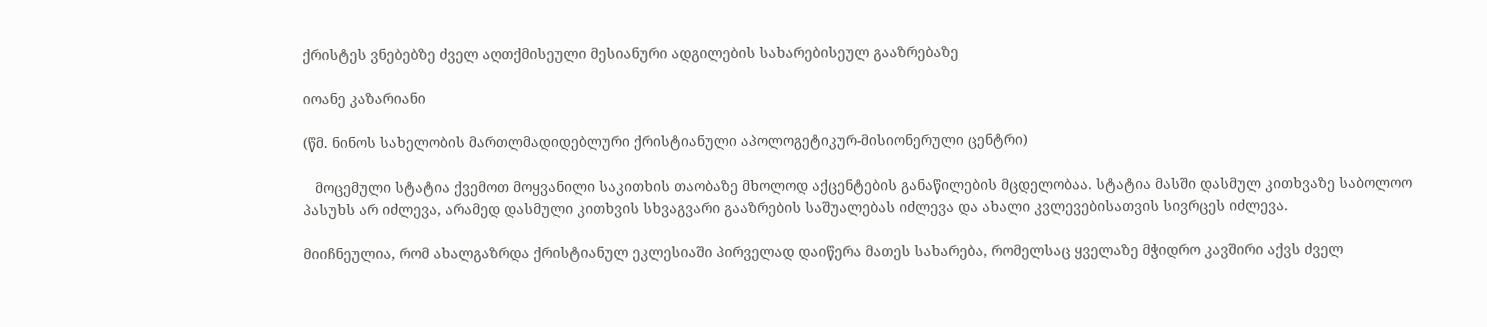ქრისტეს ვნებებზე ძველ აღთქმისეული მესიანური ადგილების სახარებისეულ გააზრებაზე

იოანე კაზარიანი

(წმ. ნინოს სახელობის მართლმადიდებლური ქრისტიანული აპოლოგეტიკურ-მისიონერული ცენტრი)

   მოცემული სტატია ქვემოთ მოყვანილი საკითხის თაობაზე მხოლოდ აქცენტების განაწილების მცდელობაა. სტატია მასში დასმულ კითხვაზე საბოლოო პასუხს არ იძლევა, არამედ დასმული კითხვის სხვაგვარი გააზრების საშუალებას იძლევა და ახალი კვლევებისათვის სივრცეს იძლევა.

მიიჩნეულია, რომ ახალგაზრდა ქრისტიანულ ეკლესიაში პირველად დაიწერა მათეს სახარება, რომელსაც ყველაზე მჭიდრო კავშირი აქვს ძველ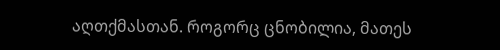აღთქმასთან. როგორც ცნობილია, მათეს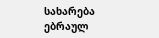სახარება ებრაულ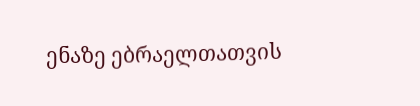ენაზე ებრაელთათვის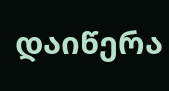დაიწერა